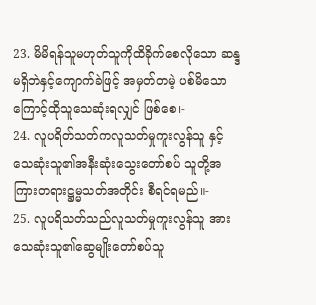23. မိမိရန်သူမဟုတ်သူကိုထိခိုက်စေလိုသော ဆန္ဒမရှိဘဲနှင့်ကျောက်ခဲဖြင့် အမှတ်တမဲ့ ပစ်မိသောကြောင့်ထိုသူသေဆုံးရလျှင် ဖြစ်စေ၊-
24. လူပရိတ်သတ်ကလူသတ်မှုကူးလွန်သူ နှင့် သေဆုံးသူ၏အနီးဆုံးသွေးတော်စပ် သူတို့အကြားတရားဋ္ဌမ္မသတ်အတိုင်း စီရင်ရမည်။-
25. လူပရိသတ်သည်လူသတ်မှုကူးလွန်သူ အားသေဆုံးသူ၏ဆွေမျိုးတော်စပ်သူ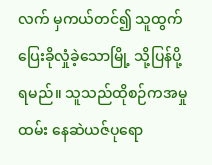လက် မှကယ်တင်၍ သူထွက်ပြေးခိုလှုံခဲ့သောမြို့ သို့ပြန်ပို့ရမည်။ သူသည်ထိုစဉ်ကအမှုထမ်း နေဆဲယဇ်ပုရော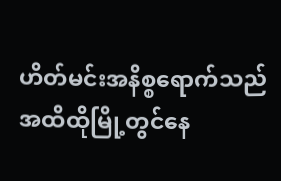ဟိတ်မင်းအနိစ္စရောက်သည် အထိထိုမြို့တွင်နေ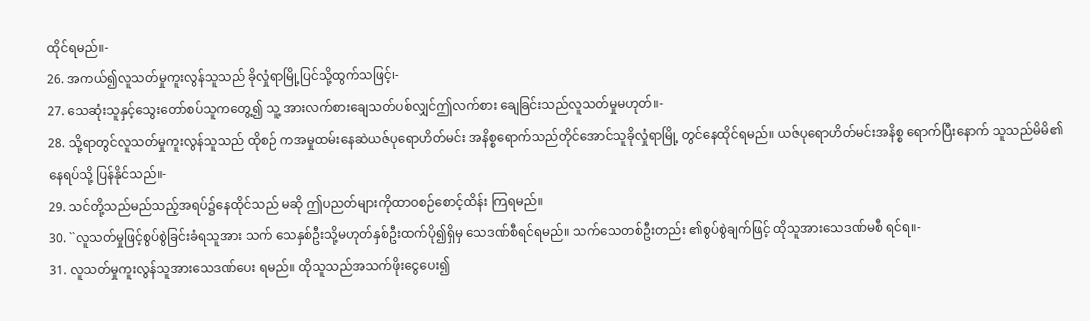ထိုင်ရမည်။-
26. အကယ်၍လူသတ်မှုကူးလွန်သူသည် ခိုလှုံရာမြို့ပြင်သို့ထွက်သဖြင့်၊-
27. သေဆုံးသူနှင့်သွေးတော်စပ်သူကတွေ့၍ သူ့ အားလက်စားချေသတ်ပစ်လျှင်ဤလက်စား ချေခြင်းသည်လူသတ်မှုမဟုတ်။-
28. သို့ရာတွင်လူသတ်မှုကူးလွန်သူသည် ထိုစဉ် ကအမှုထမ်းနေဆဲယဇ်ပုရောဟိတ်မင်း အနိစ္စရောက်သည်တိုင်အောင်သူခိုလှုံရာမြို့ တွင်နေထိုင်ရမည်။ ယဇ်ပုရောဟိတ်မင်းအနိစ္စ ရောက်ပြီးနောက် သူသည်မိမိ၏နေရပ်သို့ ပြန်နိုင်သည်။-
29. သင်တို့သည်မည်သည့်အရပ်၌နေထိုင်သည် မဆို ဤပညတ်များကိုထာဝစဉ်စောင့်ထိန်း ကြရမည်။
30. ``လူသတ်မှုဖြင့်စွပ်စွဲခြင်းခံရသူအား သက် သေနှစ်ဦးသို့မဟုတ်နှစ်ဦးထက်ပို၍ရှိမှ သေဒဏ်စီရင်ရမည်။ သက်သေတစ်ဦးတည်း ၏စွပ်စွဲချက်ဖြင့် ထိုသူအားသေဒဏ်မစီ ရင်ရ။-
31. လူသတ်မှုကူးလွန်သူအားသေဒဏ်ပေး ရမည်။ ထိုသူသည်အသက်ဖိုးငွေပေး၍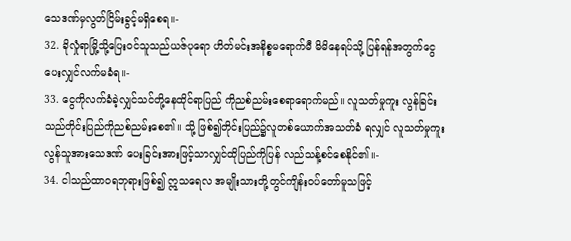သေဒဏ်မှလွတ်ငြိမ်းခွင့်မရှိစေရ။-
32. ခိုလှုံရာမြို့သို့ပြေးဝင်သူသည်ယဇ်ပုရော ဟိတ်မင်းအနိစ္စမရောက်မီ မိမိနေရပ်သို့ ပြန်ရန်အတွက်ငွေပေးလျှင်လက်မခံရ။-
33. ငွေကိုလက်ခံခဲ့လျှင်သင်တို့နေထိုင်ရာပြည် ကိုညစ်ညမ်းစေရာရောက်မည်။ လူသတ်မှုကူး လွန်ခြင်းသည်တိုင်းပြည်ကိုညစ်ညမ်းစေ၏။ သို့ ဖြစ်၍တိုင်းပြည်၌လူတစ်ယောက်အသတ်ခံ ရလျှင် လူသတ်မှုကူးလွန်သူအားသေဒဏ် ပေးခြင်းအားဖြင့်သာလျှင်ထိုပြည်ကိုပြန် လည်သန့်စင်စေနိုင်၏။-
34. ငါသည်ထာဝရဘုရားဖြစ်၍ ဣသရေလ အမျိုးသားတို့တွင်ကျိန်းဝပ်တော်မူသဖြင့်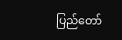ပြည်တော်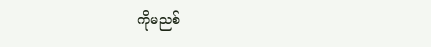ကိုမညစ်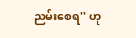ညမ်းစေရ'' ဟု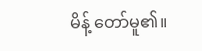မိန့် တော်မူ၏။